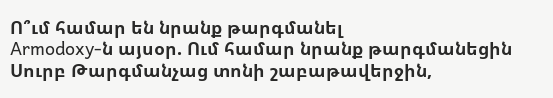Ո՞ւմ համար են նրանք թարգմանել
Armodoxy-ն այսօր. Ում համար նրանք թարգմանեցին
Սուրբ Թարգմանչաց տոնի շաբաթավերջին,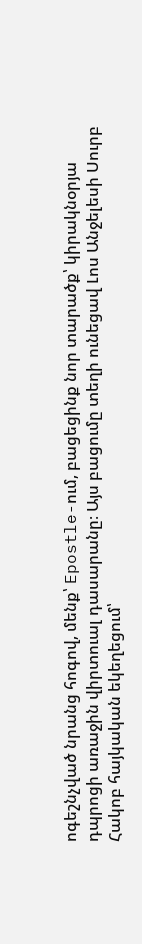ոգեշնչված նրանց հոգով, մենք՝ Epostle-ում, բացեցինք նոր տարածք՝ կիրակնօրյա դպրոցի առաջին վիրտուալ դասարանը։ Այս բացումը տեղի ունեցավ Լոս Անջելեսի Սուրբ Հակոբ հայկական եկեղեցում՝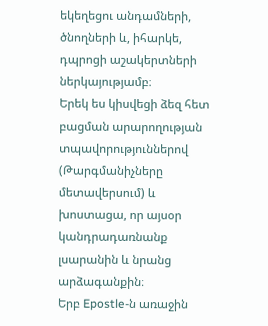եկեղեցու անդամների, ծնողների և, իհարկե, դպրոցի աշակերտների ներկայությամբ։
Երեկ ես կիսվեցի ձեզ հետ բացման արարողության տպավորություններով (Թարգմանիչները մետավերսում) և խոստացա, որ այսօր կանդրադառնանք լսարանին և նրանց արձագանքին։
Երբ Epostle-ն առաջին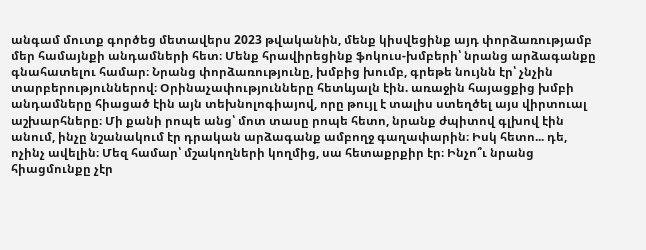անգամ մուտք գործեց մետավերս 2023 թվականին, մենք կիսվեցինք այդ փորձառությամբ մեր համայնքի անդամների հետ։ Մենք հրավիրեցինք ֆոկուս-խմբերի՝ նրանց արձագանքը գնահատելու համար։ Նրանց փորձառությունը, խմբից խումբ, գրեթե նույնն էր՝ չնչին տարբերություններով։ Օրինաչափությունները հետևյալն էին. առաջին հայացքից խմբի անդամները հիացած էին այն տեխնոլոգիայով, որը թույլ է տալիս ստեղծել այս վիրտուալ աշխարհները։ Մի քանի րոպե անց՝ մոտ տասը րոպե հետո, նրանք ժպիտով գլխով էին անում, ինչը նշանակում էր դրական արձագանք ամբողջ գաղափարին։ Իսկ հետո... դե, ոչինչ ավելին։ Մեզ համար՝ մշակողների կողմից, սա հետաքրքիր էր։ Ինչո՞ւ նրանց հիացմունքը չէր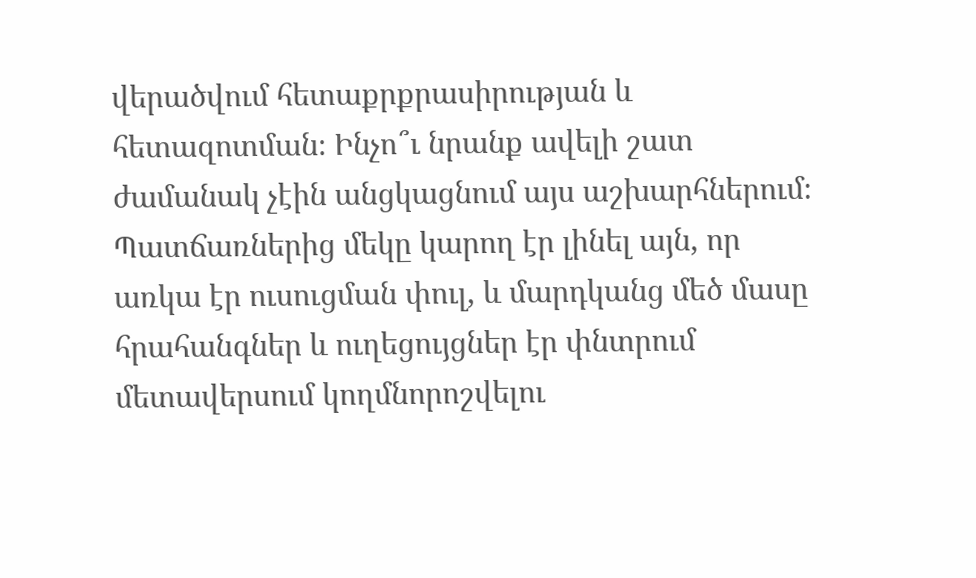վերածվում հետաքրքրասիրության և հետազոտման։ Ինչո՞ւ նրանք ավելի շատ ժամանակ չէին անցկացնում այս աշխարհներում։ Պատճառներից մեկը կարող էր լինել այն, որ առկա էր ուսուցման փուլ, և մարդկանց մեծ մասը հրահանգներ և ուղեցույցներ էր փնտրում մետավերսում կողմնորոշվելու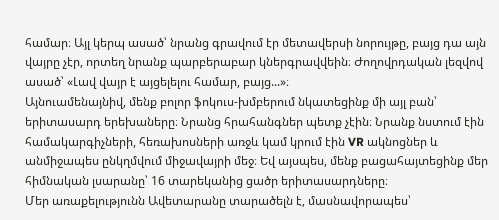համար։ Այլ կերպ ասած՝ նրանց գրավում էր մետավերսի նորույթը, բայց դա այն վայրը չէր, որտեղ նրանք պարբերաբար կներգրավվեին։ Ժողովրդական լեզվով ասած՝ «Լավ վայր է այցելելու համար, բայց...»։
Այնուամենայնիվ, մենք բոլոր ֆոկուս-խմբերում նկատեցինք մի այլ բան՝ երիտասարդ երեխաները։ Նրանց հրահանգներ պետք չէին։ Նրանք նստում էին համակարգիչների, հեռախոսների առջև կամ կրում էին VR ակնոցներ և անմիջապես ընկղմվում միջավայրի մեջ։ Եվ այսպես, մենք բացահայտեցինք մեր հիմնական լսարանը՝ 16 տարեկանից ցածր երիտասարդները։
Մեր առաքելությունն Ավետարանը տարածելն է, մասնավորապես՝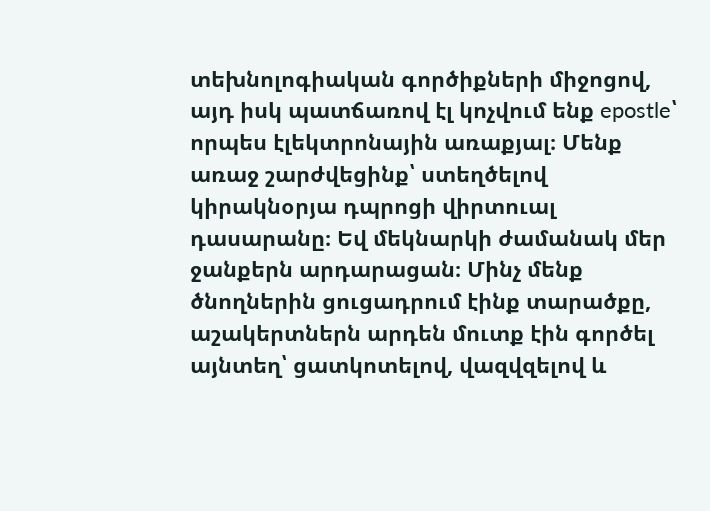տեխնոլոգիական գործիքների միջոցով, այդ իսկ պատճառով էլ կոչվում ենք epostle՝ որպես էլեկտրոնային առաքյալ։ Մենք առաջ շարժվեցինք՝ ստեղծելով կիրակնօրյա դպրոցի վիրտուալ դասարանը։ Եվ մեկնարկի ժամանակ մեր ջանքերն արդարացան։ Մինչ մենք ծնողներին ցուցադրում էինք տարածքը, աշակերտներն արդեն մուտք էին գործել այնտեղ՝ ցատկոտելով, վազվզելով և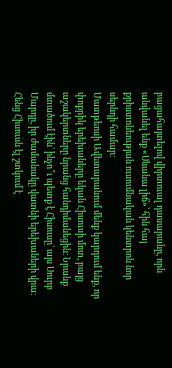բացահայտելով վիրտուալ դասարանը, որն անվանել ենք «Սևանա լիճ»՝ հին հայ քրիստոնեության ուսումնական կենտրոն նոր սերնդի համար։
Մատթեոսի Ավետարանում մենք կարդում ենք, որ փոքրիկ երեխաները եկան Հիսուսի մոտ, բայց աշակերտները նրանց հանդիմանեցին։ Նրանք մտածում էին՝ ինչո՞ւ պետք է Հիսուսը՝ այս Սուրբ Մարդը, իր ժամանակը վատնի երեխաների վրա։ Հենց Հիսուսն էլ շտկում է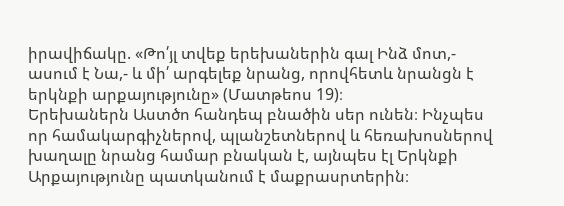իրավիճակը. «Թո՛յլ տվեք երեխաներին գալ Ինձ մոտ,- ասում է Նա,- և մի՛ արգելեք նրանց, որովհետև նրանցն է երկնքի արքայությունը» (Մատթեոս 19)։
Երեխաներն Աստծո հանդեպ բնածին սեր ունեն։ Ինչպես որ համակարգիչներով, պլանշետներով և հեռախոսներով խաղալը նրանց համար բնական է, այնպես էլ Երկնքի Արքայությունը պատկանում է մաքրասրտերին։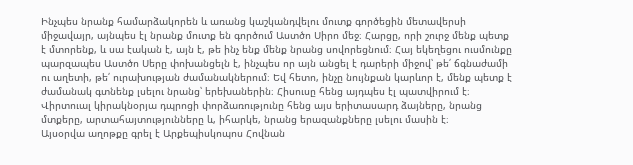Ինչպես նրանք համարձակորեն և առանց կաշկանդվելու մուտք գործեցին մետավերսի միջավայր, այնպես էլ նրանք մուտք են գործում Աստծո Սիրո մեջ։ Հարցը, որի շուրջ մենք պետք է մտորենք, և սա էական է, այն է, թե ինչ ենք մենք նրանց սովորեցնում։ Հայ եկեղեցու ուսմունքը պարզապես Աստծո Սերը փոխանցելն է, ինչպես որ այն անցել է դարերի միջով՝ թե՛ ճգնաժամի ու աղետի, թե՛ ուրախության ժամանակներում։ Եվ հետո, ինչը նույնքան կարևոր է, մենք պետք է ժամանակ գտնենք լսելու նրանց՝ երեխաներին։ Հիսուսը հենց այդպես էլ պատվիրում է։ Վիրտուալ կիրակնօրյա դպրոցի փորձառությունը հենց այս երիտասարդ ձայները, նրանց մտքերը, արտահայտությունները և, իհարկե, նրանց երազանքները լսելու մասին է։
Այսօրվա աղոթքը գրել է Արքեպիսկոպոս Հովնան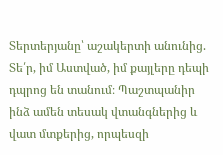Տերտերյանը՝ աշակերտի անունից. Տե՛ր, իմ Աստված, իմ քայլերը դեպի դպրոց են տանում։ Պաշտպանիր ինձ ամեն տեսակ վտանգներից և վատ մտքերից, որպեսզի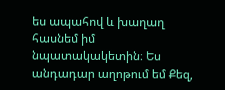ես ապահով և խաղաղ հասնեմ իմ նպատակակետին։ Ես անդադար աղոթում եմ Քեզ,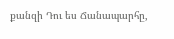քանզի Դու ես Ճանապարհը,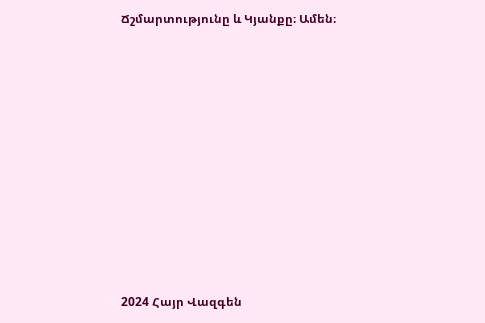Ճշմարտությունը և Կյանքը։ Ամեն։










2024 Հայր Վազգեն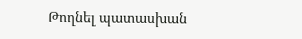Թողնել պատասխան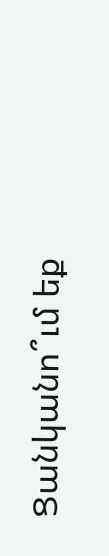Ցանկանո՞ւմ եք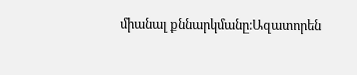միանալ քննարկմանը։Ազատորեն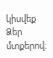կիսվեք Ձեր մտքերով։